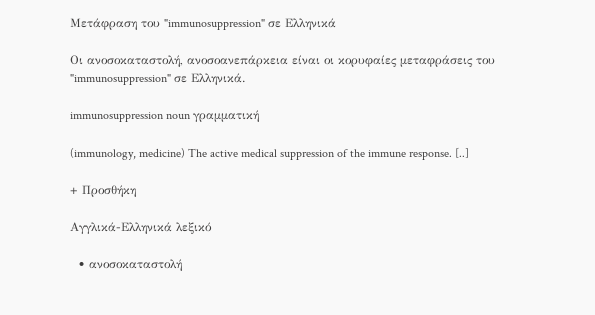Μετάφραση του "immunosuppression" σε Ελληνικά

Οι ανοσοκαταστολή, ανοσοανεπάρκεια είναι οι κορυφαίες μεταφράσεις του "immunosuppression" σε Ελληνικά.

immunosuppression noun γραμματική

(immunology, medicine) The active medical suppression of the immune response. [..]

+ Προσθήκη

Αγγλικά-Ελληνικά λεξικό

  • ανοσοκαταστολή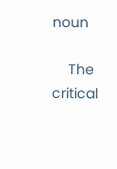noun

    The critical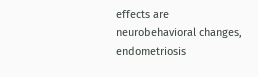effects are neurobehavioral changes, endometriosis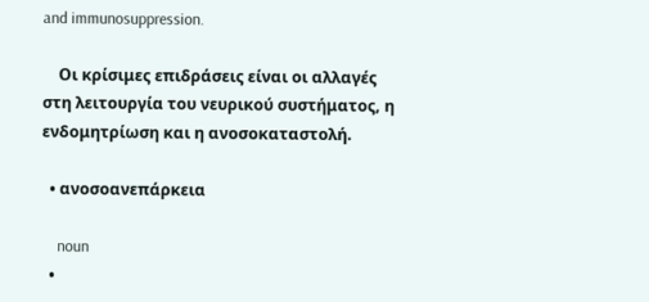and immunosuppression.

    Οι κρίσιμες επιδράσεις είναι οι αλλαγές στη λειτουργία του νευρικού συστήματος, η ενδομητρίωση και η ανοσοκαταστολή.

  • ανοσοανεπάρκεια

    noun
  •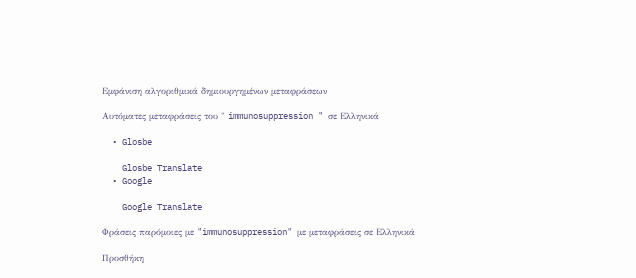Εμφάνιση αλγοριθμικά δημιουργημένων μεταφράσεων

Αυτόματες μεταφράσεις του " immunosuppression " σε Ελληνικά

  • Glosbe

    Glosbe Translate
  • Google

    Google Translate

Φράσεις παρόμοιες με "immunosuppression" με μεταφράσεις σε Ελληνικά

Προσθήκη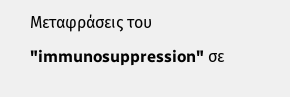Μεταφράσεις του "immunosuppression" σε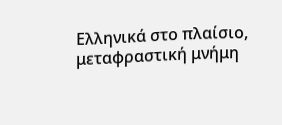Ελληνικά στο πλαίσιο, μεταφραστική μνήμη